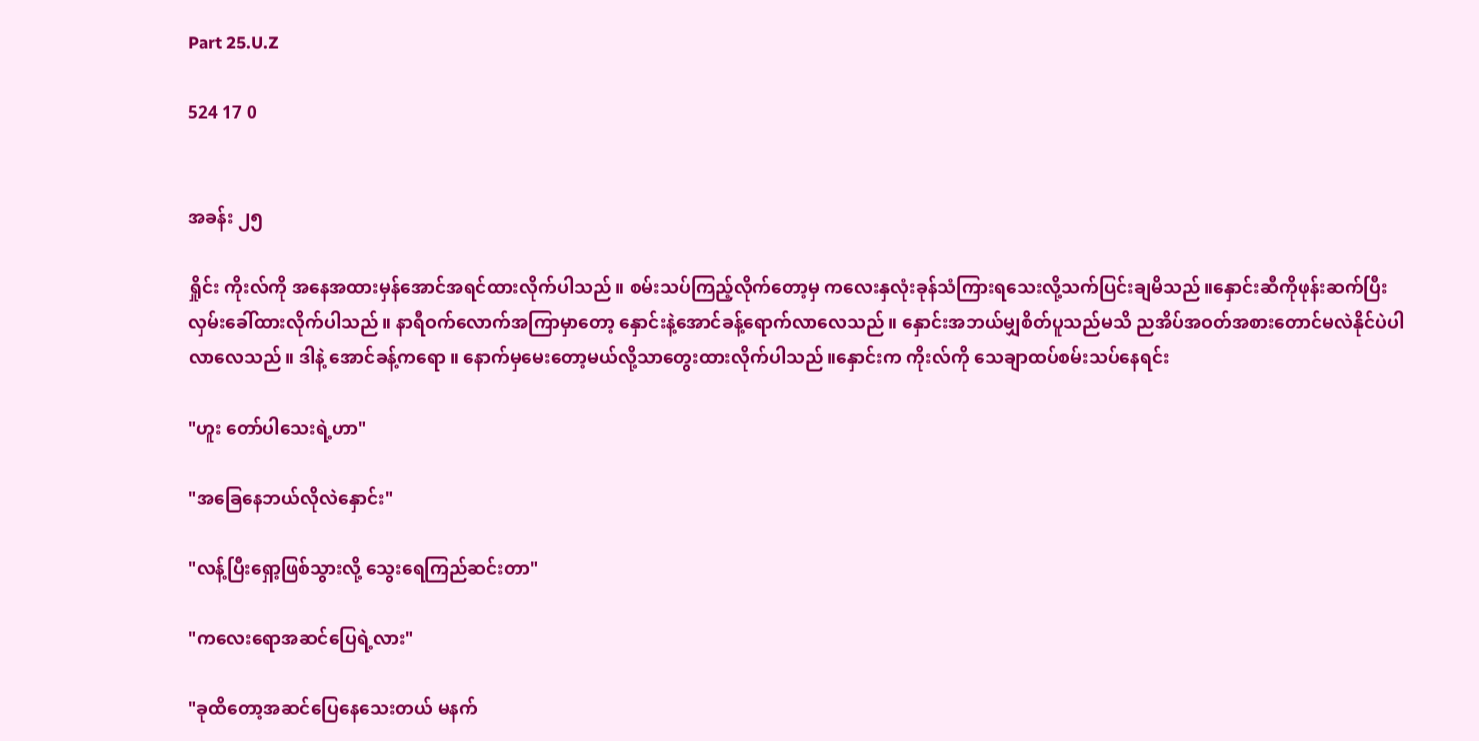Part 25.U.Z

524 17 0


အခန်း ၂၅

ရှိုင်း ကိုးလ်ကို အနေအထားမှန်အောင်အရင်ထားလိုက်ပါသည်။ စမ်းသပ်ကြည့်လိုက်တော့မှ ကလေးနှလုံးခုန်သံကြားရသေးလို့သက်ပြင်းချမိသည်။နှောင်းဆီကိုဖုန်းဆက်ပြီးလှမ်းခေါ်ထားလိုက်ပါသည်။ နာရီဝက်လောက်အကြာမှာတော့ နှောင်းနဲ့အောင်ခန့်ရောက်လာလေသည်။ နှောင်းအဘယ်မျှစိတ်ပူသည်မသိ ညအိပ်အဝတ်အစားတောင်မလဲနိုင်ပဲပါလာလေသည်။ ဒါနဲ့ အောင်ခန့်ကရော ။ နောက်မှမေးတော့မယ်လို့သာတွေးထားလိုက်ပါသည်။နှောင်းက ကိုးလ်ကို သေချာထပ်စမ်းသပ်နေရင်း

"ဟူး တော်ပါသေးရဲ့ဟာ"

"အခြေနေဘယ်လိုလဲနှောင်း"

"လန့်ပြီးရှော့ဖြစ်သွားလို့ သွေးရေကြည်ဆင်းတာ"

"ကလေးရောအဆင်ပြေရဲ့လား"

"ခုထိတော့အဆင်ပြေနေသေးတယ် မနက်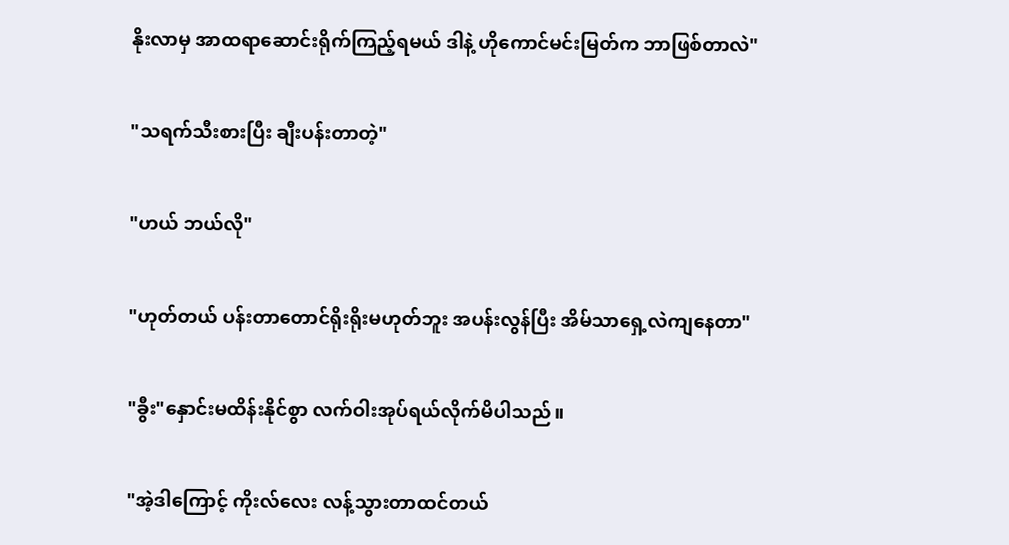နိုးလာမှ အာထရာဆောင်းရိုက်ကြည့်ရမယ် ဒါနဲ့ ဟိုကောင်မင်းမြတ်က ဘာဖြစ်တာလဲ"

"သရက်သီးစားပြီး ချီးပန်းတာတဲ့"

"ဟယ် ဘယ်လို"

"ဟုတ်တယ် ပန်းတာတောင်ရိုးရိုးမဟုတ်ဘူး အပန်းလွန်ပြီး အိမ်သာရှေ့လဲကျနေတာ"

"ခွီး"နှောင်းမထိန်းနိုင်စွာ လက်ဝါးအုပ်ရယ်လိုက်မိပါသည်။

"အဲ့ဒါကြောင့် ကိုးလ်လေး လန့်သွားတာထင်တယ်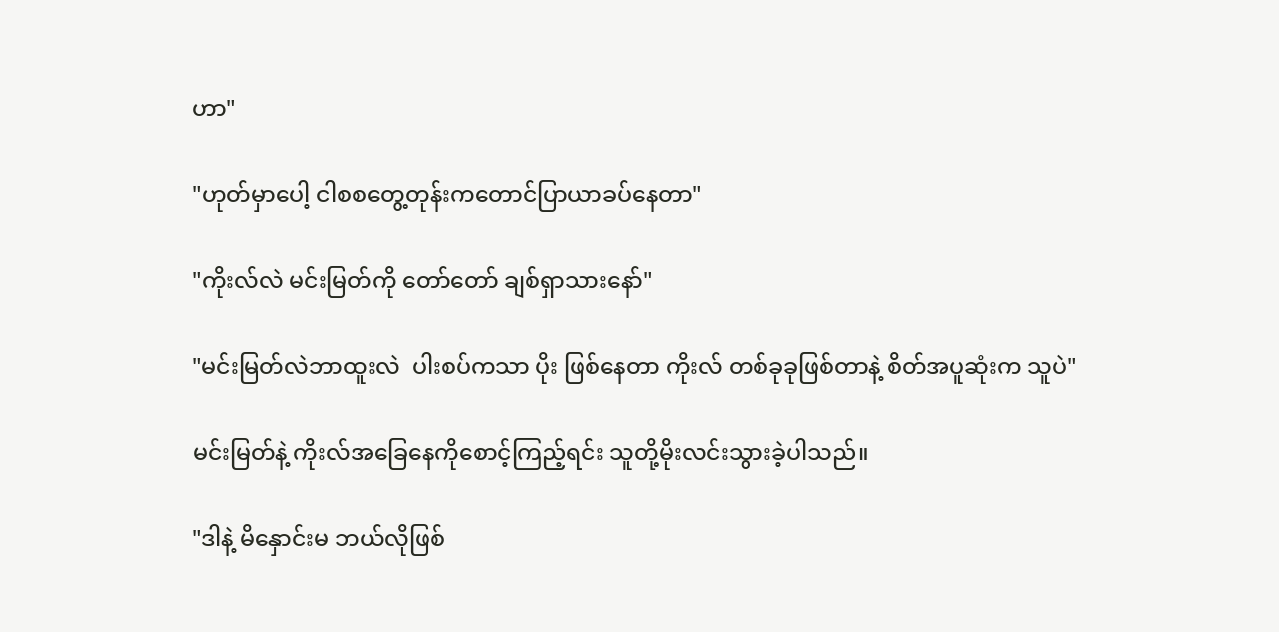ဟာ"

"ဟုတ်မှာပေါ့ ငါစစတွေ့တုန်းကတောင်ပြာယာခပ်နေတာ"

"ကိုးလ်လဲ မင်းမြတ်ကို တော်တော် ချစ်ရှာသားနော်"

"မင်းမြတ်လဲဘာထူးလဲ  ပါးစပ်ကသာ ပိုး ဖြစ်နေတာ ကိုးလ် တစ်ခုခုဖြစ်တာနဲ့ စိတ်အပူဆုံးက သူပဲ"

မင်းမြတ်နဲ့ ကိုးလ်အခြေနေကိုစောင့်ကြည့်ရင်း သူတို့မိုးလင်းသွားခဲ့ပါသည်။

"ဒါနဲ့ မိနှောင်းမ ဘယ်လိုဖြစ်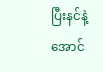ပြီးနင်နဲ့အောင်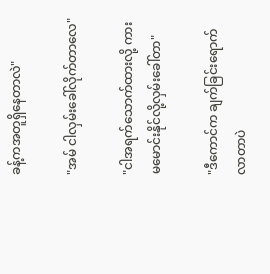ခန့်ကအတူရှိနေတာလဲ"

"အမ် ငါလှမ်းခေါ်လိုက်တာလေ"

"ငါအရက်သောက်ထားလို့ ကားမမောင်းနိုင်လို့လှမ်းခေါ်တာ"

"ဒီကောင်က ချက်ခြင်းရောက်လာတာပဲ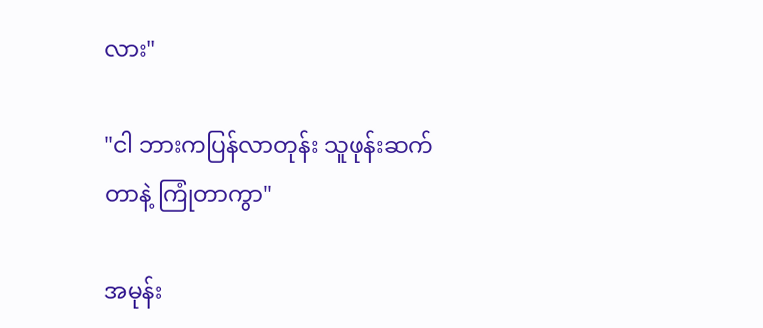လား"

"ငါ ဘားကပြန်လာတုန်း သူဖုန်းဆက်တာနဲ့ ကြုံတာကွာ"

အမုန်း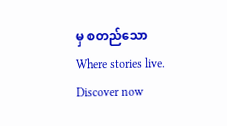မှ စတည်သောWhere stories live. Discover now